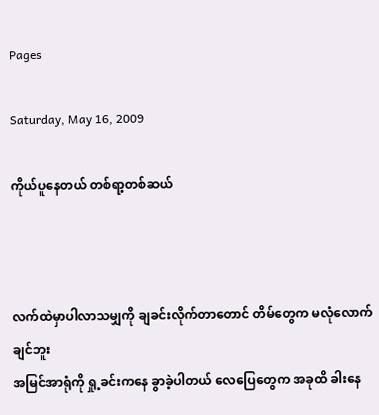Pages

Saturday, May 16, 2009

ကိုယ်ပူနေတယ် တစ်ရာ့တစ်ဆယ်



လက်ထဲမှာပါလာသမျှကို ချခင်းလိုက်တာတောင် တိမ်တွေက မလုံလောက်ချင်ဘူး
အမြင်အာရုံကို ရှု့ခင်းကနေ ခွာခဲ့ပါတယ် လေပြေတွေက အခုထိ ခါးနေ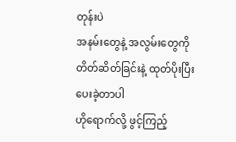တုန်းပဲ
အနမ်းတွေနဲ့ အလွမ်းတွေကို တိတ်ဆိတ်ခြင်းနဲ့ ထုတ်ပိုးပြီး ပေးခဲ့တာပါ
ဟိုရောက်လို့ ဖွင့်ကြည့်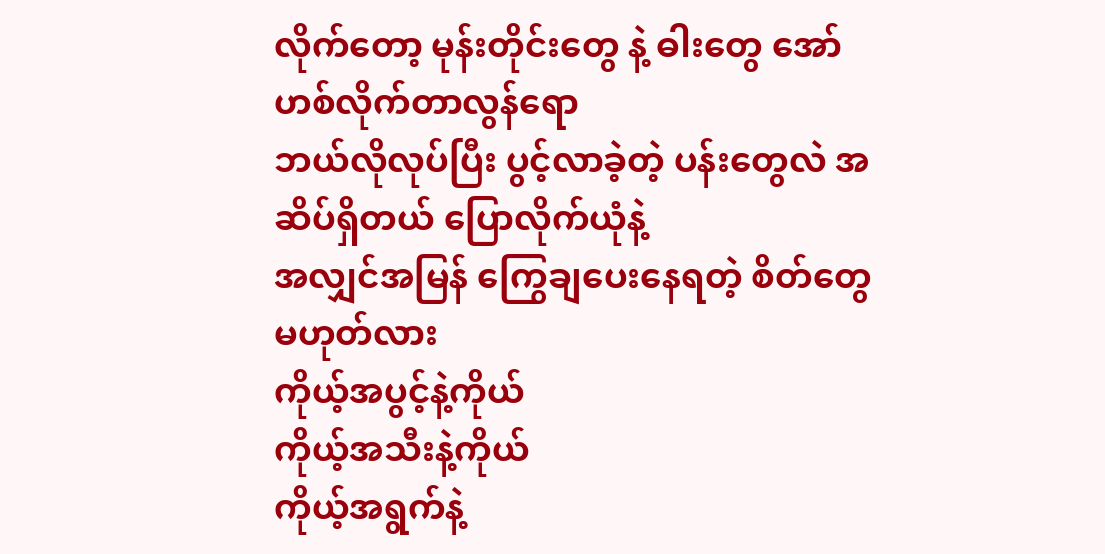လိုက်တော့ မုန်းတိုင်းတွေ နဲ့ ဓါးတွေ အော်ဟစ်လိုက်တာလွန်ရော
ဘယ်လိုလုပ်ပြီး ပွင့်လာခဲ့တဲ့ ပန်းတွေလဲ အဆိပ်ရှိတယ် ပြောလိုက်ယုံနဲ့
အလျှင်အမြန် ကြွေချပေးနေရတဲ့ စိတ်တွေမဟုတ်လား
ကိုယ့်အပွင့်နဲ့ကိုယ်
ကိုယ့်အသီးနဲ့ကိုယ်
ကိုယ့်အရွက်နဲ့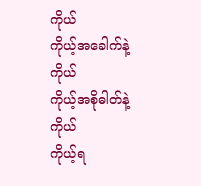ကိုယ်
ကိုယ့်အခေါက်နဲ့ကိုယ်
ကိုယ့်အစိုဓါတ်နဲ့ကိုယ်
ကိုယ့်ရ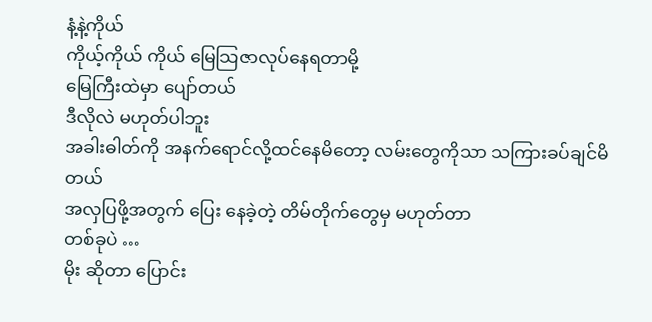နံ့နဲ့ကိုယ်
ကိုယ့်ကိုယ် ကိုယ် မြေသြဇာလုပ်နေရတာမို့
မြေကြီးထဲမှာ ပျော်တယ်
ဒီလိုလဲ မဟုတ်ပါဘူး
အခါးဓါတ်ကို အနက်ရောင်လို့ထင်နေမိတော့ လမ်းတွေကိုသာ သကြားခပ်ချင်မိတယ်
အလှပြဖို့အတွက် ပြေး နေခဲ့တဲ့ တိမ်တိုက်တွေမှ မဟုတ်တာ
တစ်ခုပဲ …
မိုး ဆိုတာ ပြောင်း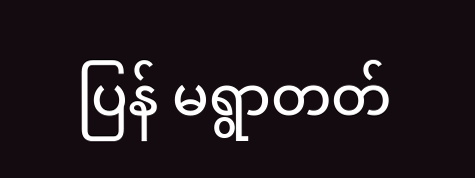ပြန် မရွာတတ်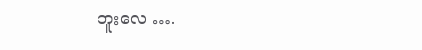ဘူးလေ ….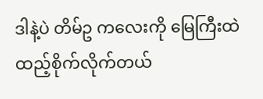ဒါနဲ့ပဲ တိမ်ဥ ကလေးကို မြေကြီးထဲ ထည့်စိုက်လိုက်တယ်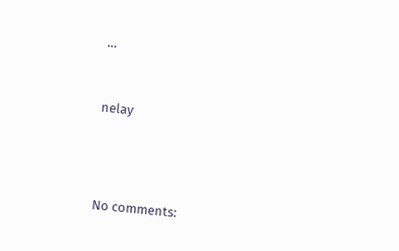…



nelay





No comments: